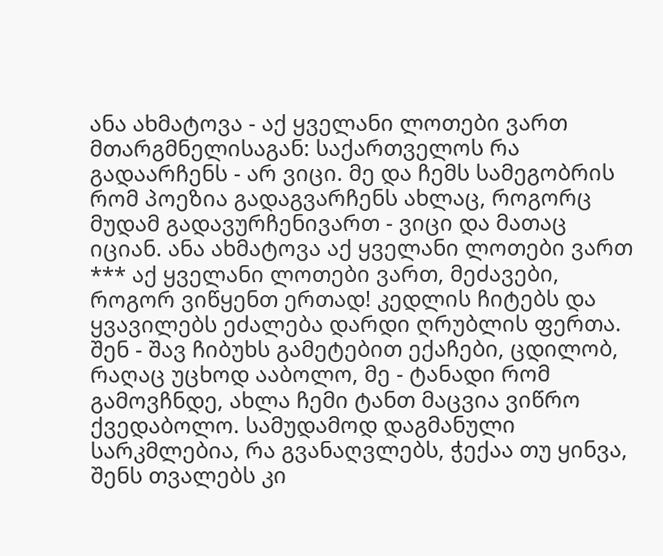ანა ახმატოვა - აქ ყველანი ლოთები ვართ
მთარგმნელისაგან: საქართველოს რა გადაარჩენს - არ ვიცი. მე და ჩემს სამეგობრის რომ პოეზია გადაგვარჩენს ახლაც, როგორც მუდამ გადავურჩენივართ - ვიცი და მათაც იციან. ანა ახმატოვა აქ ყველანი ლოთები ვართ *** აქ ყველანი ლოთები ვართ, მეძავები, როგორ ვიწყენთ ერთად! კედლის ჩიტებს და ყვავილებს ეძალება დარდი ღრუბლის ფერთა. შენ - შავ ჩიბუხს გამეტებით ექაჩები, ცდილობ, რაღაც უცხოდ ააბოლო, მე - ტანადი რომ გამოვჩნდე, ახლა ჩემი ტანთ მაცვია ვიწრო ქვედაბოლო. სამუდამოდ დაგმანული სარკმლებია, რა გვანაღვლებს, ჭექაა თუ ყინვა, შენს თვალებს კი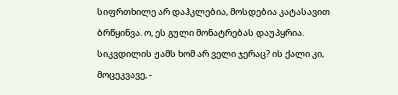სიფრთხილე არ დაჰკლებია, მოსდებია კატასავით ბრწყინვა. ო, ეს გული მონატრებას დაუპყრია. სიკვდილის ჟამს ხომ არ ველი ჯერაც? ის ქალი კი, მოცეკვავე, -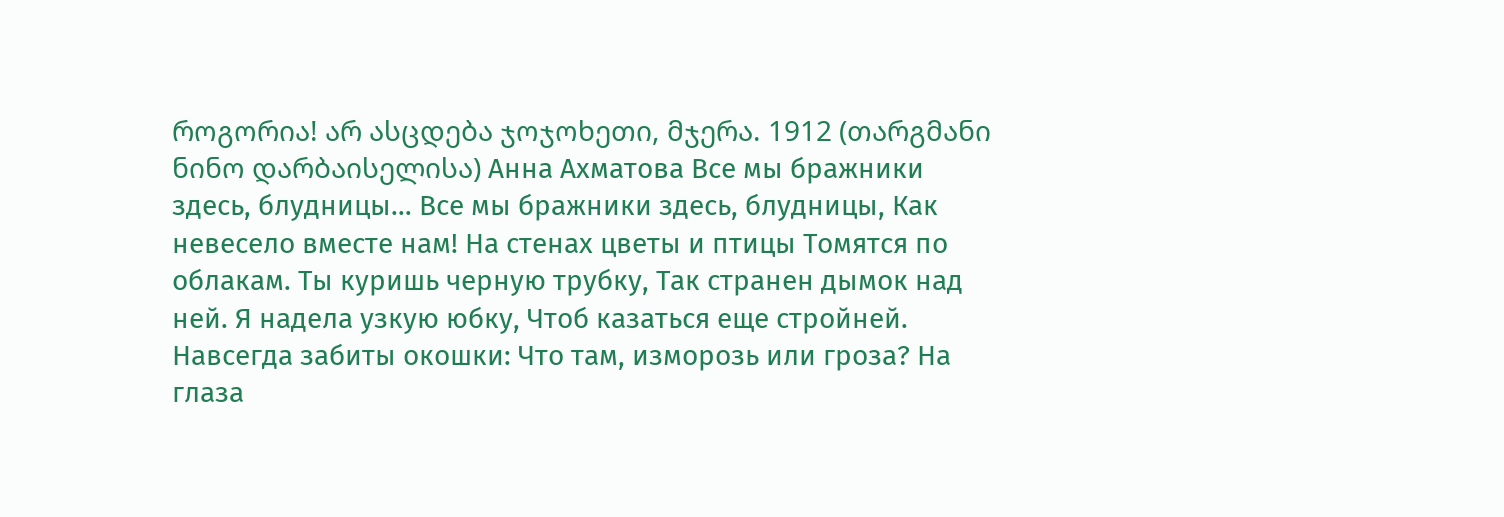როგორია! არ ასცდება ჯოჯოხეთი, მჯერა. 1912 (თარგმანი ნინო დარბაისელისა) Анна Ахматова Все мы бражники здесь, блудницы… Все мы бражники здесь, блудницы, Как невесело вместе нам! На стенах цветы и птицы Томятся по облакам. Ты куришь черную трубку, Так странен дымок над ней. Я надела узкую юбку, Чтоб казаться еще стройней. Навсегда забиты окошки: Что там, изморозь или гроза? На глаза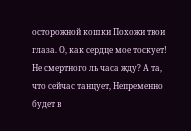осторожной кошки Похожи твои глаза. О, как сердце мое тоскует! Не смертного ль часа жду? А та, что сейчас танцует, Непременно будет в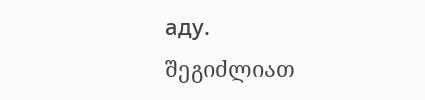аду.
შეგიძლიათ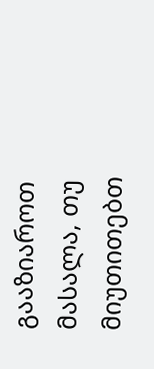გააზიაროთ მასალა, თუ მიუთითებთ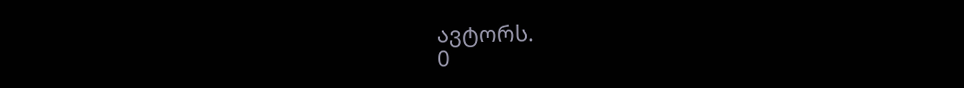ავტორს.
0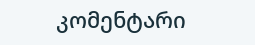კომენტარი